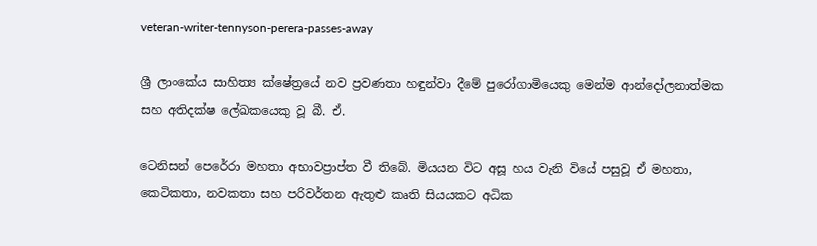veteran-writer-tennyson-perera-passes-away

ශ්‍රී ලාංකේය සාහිත්‍ය ක්ෂේත්‍රයේ නව ප්‍රවණතා හඳුන්වා දීමේ පුරෝගාමියෙකු මෙන්ම ආන්දෝලනාත්මක සහ අතිදක්ෂ ලේඛකයෙකු වූ බී. ඒ.

ටෙනිසන් පෙරේරා මහතා අභාවප්‍රාප්ත වී තිබේ. මියයන විට අසූ හය වැනි වියේ පසුවූ ඒ මහතා, කෙටිකතා, නවකතා සහ පරිවර්තන ඇතුළු කෘති සියයකට අධික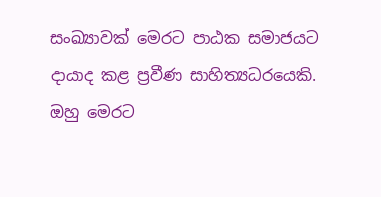සංඛ්‍යාවක් මෙරට පාඨක සමාජයට දායාද කළ ප්‍රවීණ සාහිත්‍යධරයෙකි. ඔහු මෙරට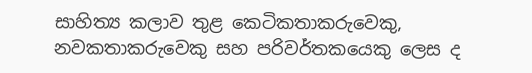සාහිත්‍ය කලාව තුළ කෙටිකතාකරුවෙකු, නවකතාකරුවෙකු සහ පරිවර්තකයෙකු ලෙස ද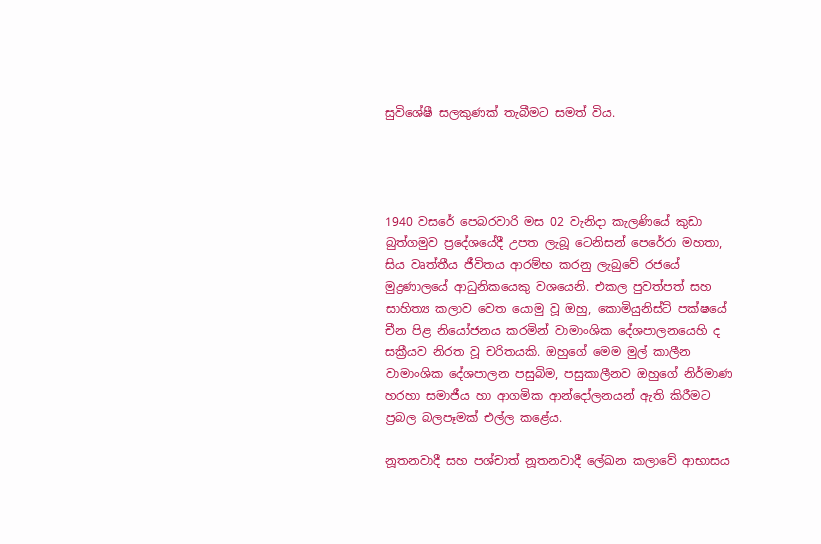සුවිශේෂී සලකුණක් තැබීමට සමත් විය.




1940 වසරේ පෙබරවාරි මස 02 වැනිදා කැලණියේ කුඩා බුත්ගමුව ප්‍රදේශයේදී උපත ලැබූ ටෙනිසන් පෙරේරා මහතා, සිය වෘත්තීය ජීවිතය ආරම්භ කරනු ලැබුවේ රජයේ මුද්‍රණාලයේ ආධුනිකයෙකු වශයෙනි. එකල පුවත්පත් සහ සාහිත්‍ය කලාව වෙත යොමු වූ ඔහු, කොමියුනිස්ට් පක්ෂයේ චීන පිළ නියෝජනය කරමින් වාමාංශික දේශපාලනයෙහි ද සක්‍රීයව නිරත වූ චරිතයකි. ඔහුගේ මෙම මුල් කාලීන වාමාංශික දේශපාලන පසුබිම, පසුකාලීනව ඔහුගේ නිර්මාණ හරහා සමාජීය හා ආගමික ආන්දෝලනයන් ඇති කිරීමට ප්‍රබල බලපෑමක් එල්ල කළේය.

නූතනවාදී සහ පශ්චාත් නූතනවාදී ලේඛන කලාවේ ආභාසය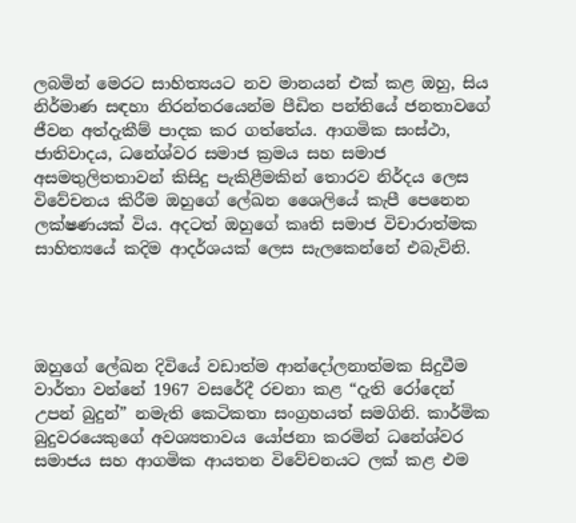ලබමින් මෙරට සාහිත්‍යයට නව මානයන් එක් කළ ඔහු, සිය නිර්මාණ සඳහා නිරන්තරයෙන්ම පීඩිත පන්තියේ ජනතාවගේ ජීවන අත්දැකීම් පාදක කර ගත්තේය. ආගමික සංස්ථා, ජාතිවාදය, ධනේශ්වර සමාජ ක්‍රමය සහ සමාජ අසමතුලිතතාවන් කිසිදු පැකිළීමකින් තොරව නිර්දය ලෙස විවේචනය කිරීම ඔහුගේ ලේඛන ශෛලියේ කැපී පෙනෙන ලක්ෂණයක් විය. අදටත් ඔහුගේ කෘති සමාජ විචාරාත්මක සාහිත්‍යයේ කදිම ආදර්ශයක් ලෙස සැලකෙන්නේ එබැවිනි.




ඔහුගේ ලේඛන දිවියේ වඩාත්ම ආන්දෝලනාත්මක සිදුවීම වාර්තා වන්නේ 1967 වසරේදී රචනා කළ “දැති රෝදෙන් උපන් බුදුන්” නමැති කෙටිකතා සංග්‍රහයත් සමගිනි. කාර්මික බුදුවරයෙකුගේ අවශ්‍යතාවය යෝජනා කරමින් ධනේශ්වර සමාජය සහ ආගමික ආයතන විවේචනයට ලක් කළ එම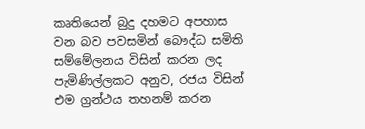කෘතියෙන් බුදු දහමට අපහාස වන බව පවසමින් බෞද්ධ සමිති සම්මේලනය විසින් කරන ලද පැමිණිල්ලකට අනුව, රජය විසින් එම ග්‍රන්ථය තහනම් කරන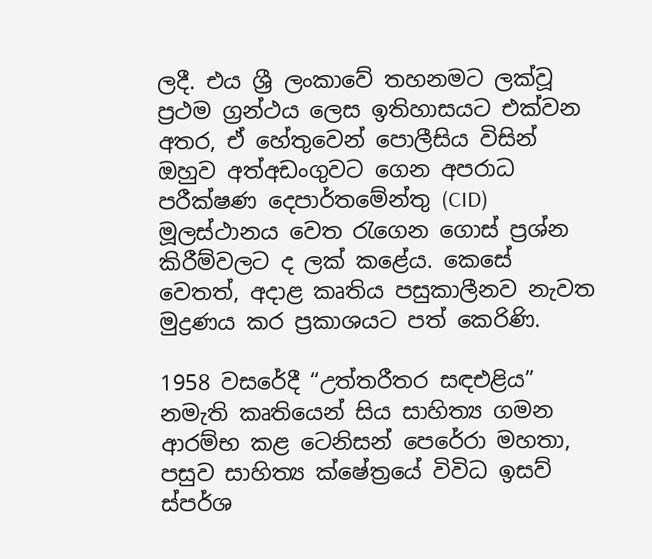ලදී. එය ශ්‍රී ලංකාවේ තහනමට ලක්වූ ප්‍රථම ග්‍රන්ථය ලෙස ඉතිහාසයට එක්වන අතර, ඒ හේතුවෙන් පොලීසිය විසින් ඔහුව අත්අඩංගුවට ගෙන අපරාධ පරීක්ෂණ දෙපාර්තමේන්තු (CID) මූලස්ථානය වෙත රැගෙන ගොස් ප්‍රශ්න කිරීම්වලට ද ලක් කළේය. කෙසේ වෙතත්, අදාළ කෘතිය පසුකාලීනව නැවත මුද්‍රණය කර ප්‍රකාශයට පත් කෙරිණි.

1958 වසරේදී “උත්තරීතර සඳඑළිය” නමැති කෘතියෙන් සිය සාහිත්‍ය ගමන ආරම්භ කළ ටෙනිසන් පෙරේරා මහතා, පසුව සාහිත්‍ය ක්ෂේත්‍රයේ විවිධ ඉසව් ස්පර්ශ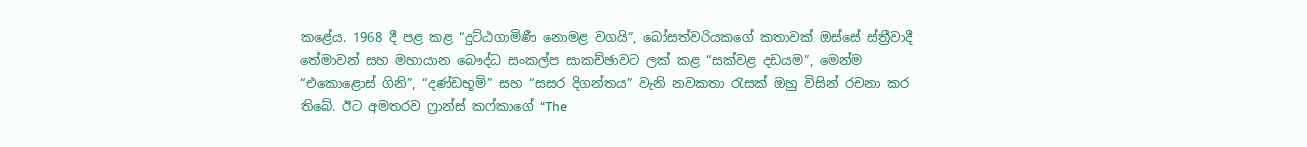කළේය. 1968 දී පළ කළ “දුට්ඨගාමිණී නොමළ වගයි”, බෝසත්වරියකගේ කතාවක් ඔස්සේ ස්ත්‍රීවාදී තේමාවන් සහ මහායාන බෞද්ධ සංකල්ප සාකච්ඡාවට ලක් කළ “සක්වළ දඩයම”, මෙන්ම “එකොළොස් ගිනි”, “දණ්ඩභූමි” සහ “සසර දිගන්තය” වැනි නවකතා රැසක් ඔහු විසින් රචනා කර තිබේ. ඊට අමතරව ෆ්‍රාන්ස් කෆ්කාගේ “The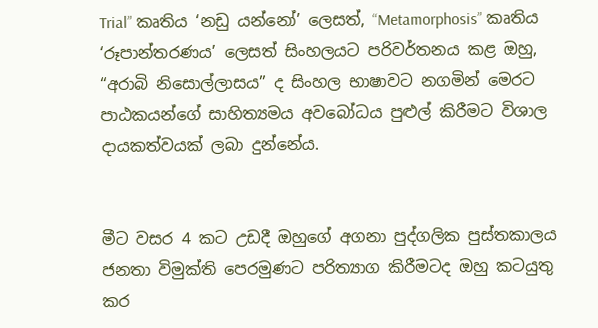Trial” කෘතිය ‘නඩු යන්නෝ’ ලෙසත්, “Metamorphosis” කෘතිය ‘රූපාන්තරණය’ ලෙසත් සිංහලයට පරිවර්තනය කළ ඔහු, “අරාබි නිසොල්ලාසය” ද සිංහල භාෂාවට නගමින් මෙරට පාඨකයන්ගේ සාහිත්‍යමය අවබෝධය පුළුල් කිරීමට විශාල දායකත්වයක් ලබා දුන්නේය.


මීට වසර 4 කට උඩදී ඔහුගේ අගනා පුද්ගලික පුස්තකාලය ජනතා විමුක්ති පෙරමුණට පරිත්‍යාග කිරීමටද ඔහු කටයුතු කර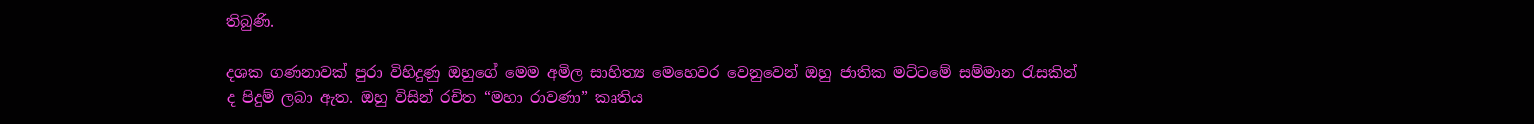තිබුණි.

දශක ගණනාවක් පුරා විහිදුණු ඔහුගේ මෙම අමිල සාහිත්‍ය මෙහෙවර වෙනුවෙන් ඔහු ජාතික මට්ටමේ සම්මාන රැසකින් ද පිදුම් ලබා ඇත. ඔහු විසින් රචිත “මහා රාවණා” කෘතිය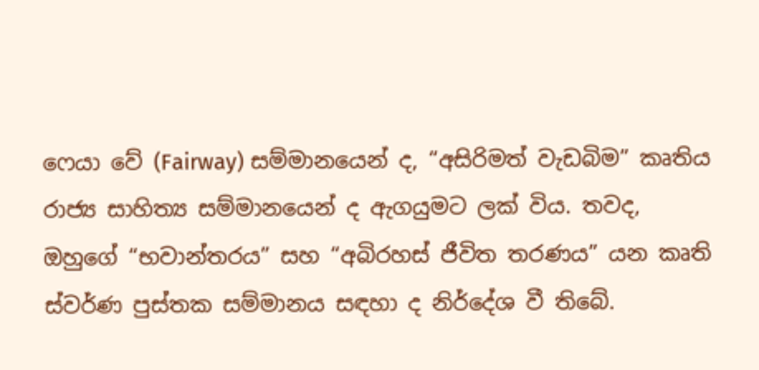ෆෙයා වේ (Fairway) සම්මානයෙන් ද, “අසිරිමත් වැඩබිම” කෘතිය රාජ්‍ය සාහිත්‍ය සම්මානයෙන් ද ඇගයුමට ලක් විය. තවද, ඔහුගේ “භවාන්තරය” සහ “අබිරහස් ජීවිත තරණය” යන කෘති ස්වර්ණ පුස්තක සම්මානය සඳහා ද නිර්දේශ වී තිබේ.